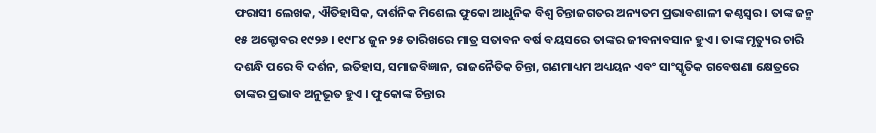ଫରାସୀ ଲେଖକ, ଐତିହାସିକ, ଦାର୍ଶନିକ ମିଶେଲ ଫୁକୋ ଆଧୁନିକ ବିଶ୍ୱ ଚିନ୍ତାଜଗତର ଅନ୍ୟତମ ପ୍ରଭାବଶାଳୀ କଣ୍ଠସ୍ୱର । ତାଙ୍କ ଜନ୍ମ ୧୫ ଅକ୍ଟୋବର ୧୯୨୬ । ୧୯୮୪ ଜୁନ ୨୫ ତାରିଖରେ ମାତ୍ର ସତାବନ ବର୍ଷ ବୟସରେ ତାଙ୍କର ଜୀବନାବସାନ ହୁଏ । ତାଙ୍କ ମୃତ୍ୟୁର ଚାରି ଦଶନ୍ଧି ପରେ ବି ଦର୍ଶନ, ଇତିହାସ, ସମାଜବିଜ୍ଞାନ, ରାଜନୈତିକ ଚିନ୍ତା, ଗଣମାଧ୍ୟମ ଅଧ୍ୟୟନ ଏବଂ ସାଂସ୍କୃତିକ ଗବେଷଣା କ୍ଷେତ୍ରରେ ତାଙ୍କର ପ୍ରଭାବ ଅନୁଭୂତ ହୁଏ । ଫୁକୋଙ୍କ ଚିନ୍ତାର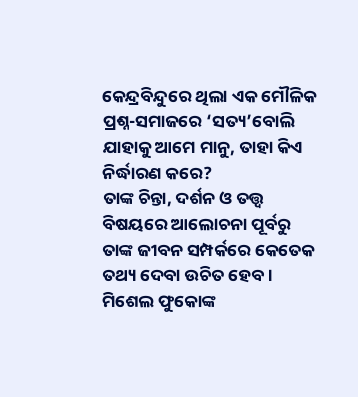କେନ୍ଦ୍ରବିନ୍ଦୁରେ ଥିଲା ଏକ ମୌଳିକ ପ୍ରଶ୍ନ-ସମାଜରେ ‘ସତ୍ୟ’ବୋଲି ଯାହାକୁ ଆମେ ମାନୁ, ତାହା କିଏ ନିର୍ଦ୍ଧାରଣ କରେ?
ତାଙ୍କ ଚିନ୍ତା, ଦର୍ଶନ ଓ ତତ୍ତ୍ୱ ବିଷୟରେ ଆଲୋଚନା ପୂର୍ବରୁ ତାଙ୍କ ଜୀବନ ସମ୍ପର୍କରେ କେତେକ ତଥ୍ୟ ଦେବା ଉଚିତ ହେବ ।
ମିଶେଲ ଫୁକୋଙ୍କ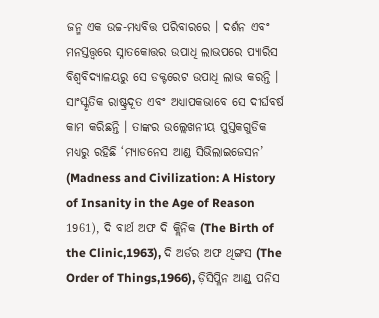ଜନ୍ମ ଏକ ଉଚ୍ଚ-ମଧ୍ୟବିତ୍ତ ପରିବାରରେ । ଦର୍ଶନ ଏବଂ ମନସ୍ତତ୍ତ୍ୱରେ ସ୍ନାତକୋତ୍ତର ଉପାଧି ଲାଭପରେ ପ୍ୟାରିସ ବିଶ୍ୱବିଦ୍ୟାଳୟରୁ ସେ ଡକ୍ଟରେଟ ଉପାଧି ଲାଭ କରନ୍ତି । ସାଂସ୍କୃତିକ ରାଷ୍ଟ୍ରଦୂତ ଏବଂ ଅଧ୍ୟାପକଭାବେ ସେ ଦୀର୍ଘବର୍ଷ କାମ କରିଛନ୍ତି । ତାଙ୍କର ଉଲ୍ଲେଖନୀୟ ପୁସ୍ତକଗୁଡିକ ମଧ୍ୟରୁ ରହିଛି ‘ମ୍ୟାଡନେସ ଆଣ୍ଡ ସିଭିଲାଇଜେସନ’ (Madness and Civilization: A History of Insanity in the Age of Reason 1961), ଦି ବାର୍ଥ ଅଫ ଦି କ୍ଲିନିକ (The Birth of the Clinic,1963), ଦି ଅର୍ଡର ଅଫ ଥିଙ୍ଗସ (The Order of Things,1966), ଡ଼ିସିପ୍ଳିନ ଆଣ୍ଡ୍ ପନିସ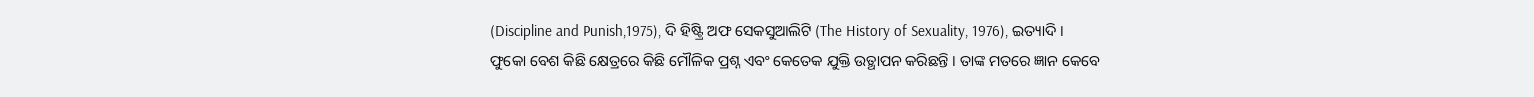(Discipline and Punish,1975), ଦି ହିଷ୍ଟ୍ରି ଅଫ ସେକସୁଆଲିଟି (The History of Sexuality, 1976), ଇତ୍ୟାଦି ।
ଫୁକୋ ବେଶ କିଛି କ୍ଷେତ୍ରରେ କିଛି ମୌଳିକ ପ୍ରଶ୍ନ ଏବଂ କେତେକ ଯୁକ୍ତି ଉତ୍ଥାପନ କରିଛନ୍ତି । ତାଙ୍କ ମତରେ ଜ୍ଞାନ କେବେ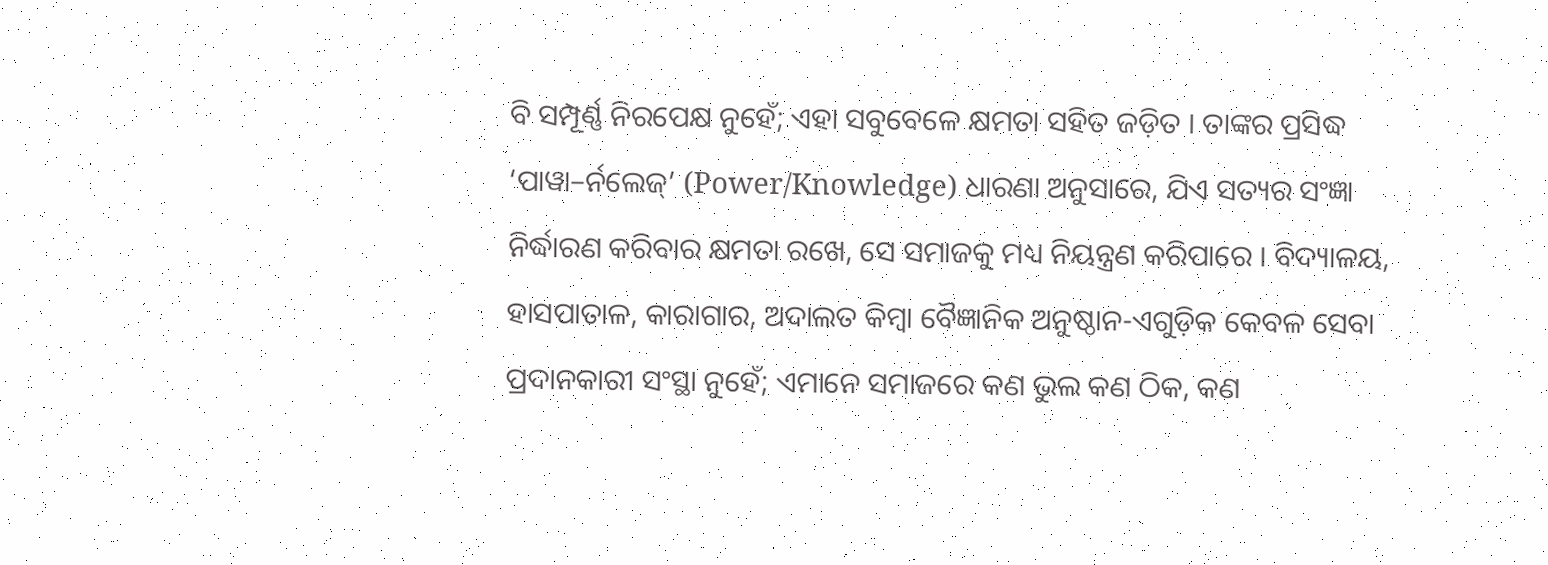ବି ସମ୍ପୂର୍ଣ୍ଣ ନିରପେକ୍ଷ ନୁହେଁ; ଏହା ସବୁବେଳେ କ୍ଷମତା ସହିତ ଜଡ଼ିତ । ତାଙ୍କର ପ୍ରସିଦ୍ଧ ‘ପାୱା–ର୍ନଲେଜ୍’ (Power/Knowledge) ଧାରଣା ଅନୁସାରେ, ଯିଏ ସତ୍ୟର ସଂଜ୍ଞା ନିର୍ଦ୍ଧାରଣ କରିବାର କ୍ଷମତା ରଖେ, ସେ ସମାଜକୁ ମଧ୍ୟ ନିୟନ୍ତ୍ରଣ କରିପାରେ । ବିଦ୍ୟାଳୟ, ହାସପାତାଳ, କାରାଗାର, ଅଦାଲତ କିମ୍ବା ବୈଜ୍ଞାନିକ ଅନୁଷ୍ଠାନ-ଏଗୁଡ଼ିକ କେବଳ ସେବା ପ୍ରଦାନକାରୀ ସଂସ୍ଥା ନୁହେଁ; ଏମାନେ ସମାଜରେ କଣ ଭୁଲ କଣ ଠିକ, କଣ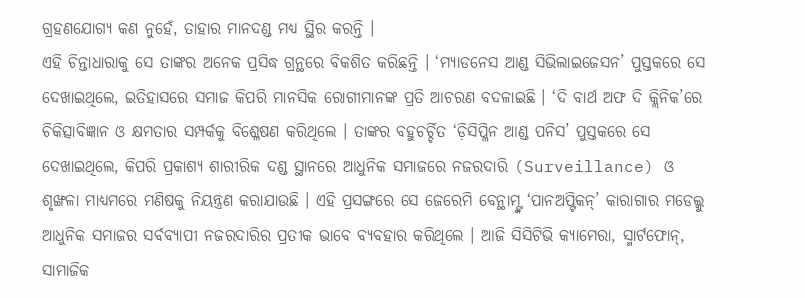ଗ୍ରହଣଯୋଗ୍ୟ କଣ ନୁହେଁ, ତାହାର ମାନଦଣ୍ଡ ମଧ୍ୟ ସ୍ଥିର କରନ୍ତି ।
ଏହି ଚିନ୍ତାଧାରାକୁ ସେ ତାଙ୍କର ଅନେକ ପ୍ରସିଦ୍ଧ ଗ୍ରନ୍ଥରେ ବିକଶିତ କରିଛନ୍ତି । ‘ମ୍ୟାଡନେସ ଆଣ୍ଡ ସିଭିଲାଇଜେସନ’ ପୁସ୍ତକରେ ସେ ଦେଖାଇଥିଲେ, ଇତିହାସରେ ସମାଜ କିପରି ମାନସିକ ରୋଗୀମାନଙ୍କ ପ୍ରତି ଆଚରଣ ବଦଳାଇଛି । ‘ଦି ବାର୍ଥ ଅଫ ଦି କ୍ଲିନିକ’ରେ ଚିକିତ୍ସାବିଜ୍ଞାନ ଓ କ୍ଷମତାର ସମ୍ପର୍କକୁ ବିଶ୍ଳେଷଣ କରିଥିଲେ । ତାଙ୍କର ବହୁଚର୍ଚ୍ଚିତ ‘ଡ଼ିସିପ୍ଳିନ ଆଣ୍ଡ ପନିସ’ ପୁସ୍ତକରେ ସେ ଦେଖାଇଥିଲେ, କିପରି ପ୍ରକାଶ୍ୟ ଶାରୀରିକ ଦଣ୍ଡ ସ୍ଥାନରେ ଆଧୁନିକ ସମାଜରେ ନଜରଦାରି (Surveillance) ଓ ଶୃଙ୍ଖଳା ମାଧ୍ୟମରେ ମଣିଷକୁ ନିୟନ୍ତ୍ରଣ କରାଯାଉଛି । ଏହି ପ୍ରସଙ୍ଗରେ ସେ ଜେରେମି ବେନ୍ଥାମ୍ଙ୍କ ‘ପାନଅପ୍ଟିକନ୍’ କାରାଗାର ମଡେଲ୍କୁ ଆଧୁନିକ ସମାଜର ସର୍ବବ୍ୟାପୀ ନଜରଦାରିର ପ୍ରତୀକ ଭାବେ ବ୍ୟବହାର କରିଥିଲେ । ଆଜି ସିସିଟିଭି କ୍ୟାମେରା, ସ୍ମାର୍ଟଫୋନ୍, ସାମାଜିକ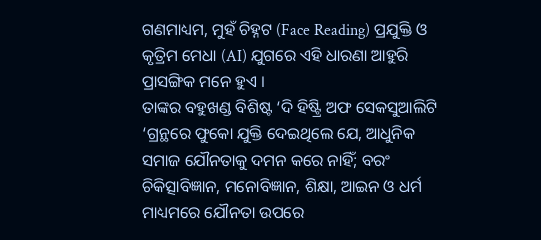ଗଣମାଧ୍ୟମ, ମୁହଁ ଚିହ୍ନଟ (Face Reading) ପ୍ରଯୁକ୍ତି ଓ କୃତ୍ରିମ ମେଧା (AI) ଯୁଗରେ ଏହି ଧାରଣା ଆହୁରି ପ୍ରାସଙ୍ଗିକ ମନେ ହୁଏ ।
ତାଙ୍କର ବହୁଖଣ୍ଡ ବିଶିଷ୍ଟ ‘ଦି ହିଷ୍ଟ୍ରି ଅଫ ସେକସୁଆଲିଟି ‘ଗ୍ରନ୍ଥରେ ଫୁକୋ ଯୁକ୍ତି ଦେଇଥିଲେ ଯେ, ଆଧୁନିକ ସମାଜ ଯୌନତାକୁ ଦମନ କରେ ନାହିଁ; ବରଂ ଚିକିତ୍ସାବିଜ୍ଞାନ, ମନୋବିଜ୍ଞାନ, ଶିକ୍ଷା, ଆଇନ ଓ ଧର୍ମ ମାଧ୍ୟମରେ ଯୌନତା ଉପରେ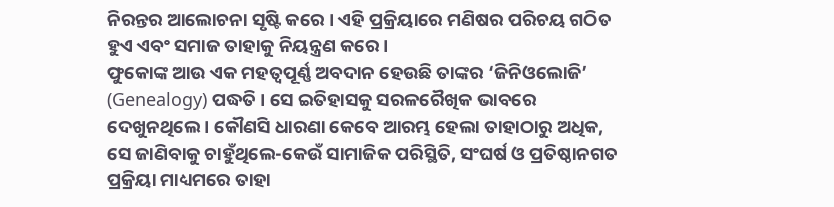ନିରନ୍ତର ଆଲୋଚନା ସୃଷ୍ଟି କରେ । ଏହି ପ୍ରକ୍ରିୟାରେ ମଣିଷର ପରିଚୟ ଗଠିତ ହୁଏ ଏବଂ ସମାଜ ତାହାକୁ ନିୟନ୍ତ୍ରଣ କରେ ।
ଫୁକୋଙ୍କ ଆଉ ଏକ ମହତ୍ୱପୂର୍ଣ୍ଣ ଅବଦାନ ହେଉଛି ତାଙ୍କର ‘ଜିନିଓଲୋଜି’ (Genealogy) ପଦ୍ଧତି । ସେ ଇତିହାସକୁ ସରଳରୈଖିକ ଭାବରେ ଦେଖୁନଥିଲେ । କୌଣସି ଧାରଣା କେବେ ଆରମ୍ଭ ହେଲା ତାହାଠାରୁ ଅଧିକ, ସେ ଜାଣିବାକୁ ଚାହୁଁଥିଲେ-କେଉଁ ସାମାଜିକ ପରିସ୍ଥିତି, ସଂଘର୍ଷ ଓ ପ୍ରତିଷ୍ଠାନଗତ ପ୍ରକ୍ରିୟା ମାଧ୍ୟମରେ ତାହା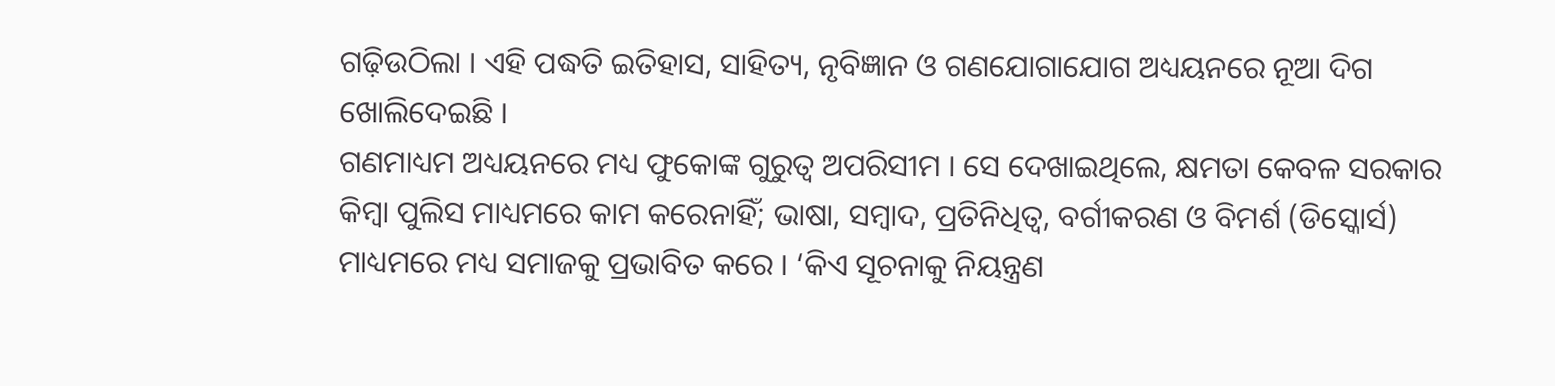ଗଢ଼ିଉଠିଲା । ଏହି ପଦ୍ଧତି ଇତିହାସ, ସାହିତ୍ୟ, ନୃବିଜ୍ଞାନ ଓ ଗଣଯୋଗାଯୋଗ ଅଧ୍ୟୟନରେ ନୂଆ ଦିଗ ଖୋଲିଦେଇଛି ।
ଗଣମାଧ୍ୟମ ଅଧ୍ୟୟନରେ ମଧ୍ୟ ଫୁକୋଙ୍କ ଗୁରୁତ୍ୱ ଅପରିସୀମ । ସେ ଦେଖାଇଥିଲେ, କ୍ଷମତା କେବଳ ସରକାର କିମ୍ବା ପୁଲିସ ମାଧ୍ୟମରେ କାମ କରେନାହିଁ; ଭାଷା, ସମ୍ବାଦ, ପ୍ରତିନିଧିତ୍ୱ, ବର୍ଗୀକରଣ ଓ ବିମର୍ଶ (ଡିସ୍କୋର୍ସ) ମାଧ୍ୟମରେ ମଧ୍ୟ ସମାଜକୁ ପ୍ରଭାବିତ କରେ । ‘କିଏ ସୂଚନାକୁ ନିୟନ୍ତ୍ରଣ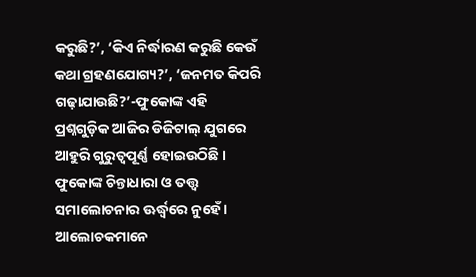କରୁଛି?’, ‘କିଏ ନିର୍ଦ୍ଧାରଣ କରୁଛି କେଉଁ କଥା ଗ୍ରହଣଯୋଗ୍ୟ?’, ‘ଜନମତ କିପରି ଗଢ଼ାଯାଉଛି?’-ଫୁକୋଙ୍କ ଏହି ପ୍ରଶ୍ନଗୁଡ଼ିକ ଆଜିର ଡିଜିଟାଲ୍ ଯୁଗରେ ଆହୁରି ଗୁରୁତ୍ୱପୂର୍ଣ୍ଣ ହୋଇଉଠିଛି ।
ଫୁକୋଙ୍କ ଚିନ୍ତାଧାରା ଓ ତତ୍ତ୍ୱ ସମାଲୋଚନାର ଊର୍ଦ୍ଧ୍ୱରେ ନୁହେଁ । ଆଲୋଚକମାନେ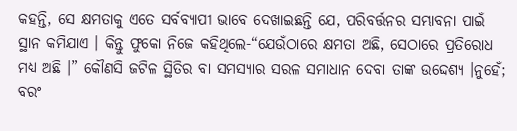କହନ୍ତି, ସେ କ୍ଷମତାକୁ ଏତେ ସର୍ବବ୍ୟାପୀ ଭାବେ ଦେଖାଇଛନ୍ତି ଯେ, ପରିବର୍ତ୍ତନର ସମ୍ଭାବନା ପାଇଁ ସ୍ଥାନ କମିଯାଏ । କିନ୍ତୁ ଫୁକୋ ନିଜେ କହିଥିଲେ-“ଯେଉଁଠାରେ କ୍ଷମତା ଅଛି, ସେଠାରେ ପ୍ରତିରୋଧ ମଧ୍ୟ ଅଛି ।” କୌଣସି ଜଟିଳ ସ୍ଥିତିର ବା ସମସ୍ୟାର ସରଳ ସମାଧାନ ଦେବା ତାଙ୍କ ଉଦ୍ଦେଶ୍ୟ ।ନୁହେଁ; ବରଂ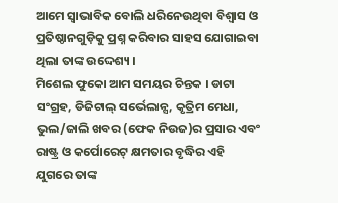ଆମେ ସ୍ୱାଭାବିକ ବୋଲି ଧରିନେଉଥିବା ବିଶ୍ୱାସ ଓ ପ୍ରତିଷ୍ଠାନଗୁଡ଼ିକୁ ପ୍ରଶ୍ନ କରିବାର ସାହସ ଯୋଗାଇବା ଥିଲା ତାଙ୍କ ଉଦ୍ଦେଶ୍ୟ ।
ମିଶେଲ ଫୁକୋ ଆମ ସମୟର ଚିନ୍ତକ । ଡାଟା ସଂଗ୍ରହ, ଡିଜିଟାଲ୍ ସର୍ଭେଲାନ୍ସ, କୃତ୍ରିମ ମେଧା, ଭୁଲ/ଜାଲି ଖବର (ଫେକ ନିଉଜ)ର ପ୍ରସାର ଏବଂ ରାଷ୍ଟ୍ର ଓ କର୍ପୋରେଟ୍ କ୍ଷମତାର ବୃଦ୍ଧିର ଏହି ଯୁଗରେ ତାଙ୍କ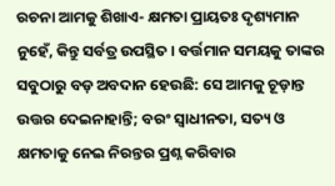ରଚନା ଆମକୁ ଶିଖାଏ- କ୍ଷମତା ପ୍ରାୟତଃ ଦୃଶ୍ୟମାନ ନୁହେଁ, କିନ୍ତୁ ସର୍ବତ୍ର ଉପସ୍ଥିତ । ବର୍ତ୍ତମାନ ସମୟକୁ ତାଙ୍କର ସବୁଠାରୁ ବଡ଼ ଅବଦାନ ହେଉଛି: ସେ ଆମକୁ ଚୂଡ଼ାନ୍ତ ଉତ୍ତର ଦେଇନାହାନ୍ତି; ବରଂ ସ୍ୱାଧୀନତା, ସତ୍ୟ ଓ କ୍ଷମତାକୁ ନେଇ ନିରନ୍ତର ପ୍ରଶ୍ନ କରିବାର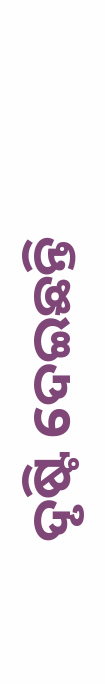ଦୃଷ୍ଟି ଦେଇଛନ୍ତି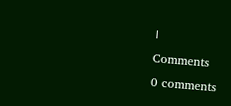।
Comments
0 comments